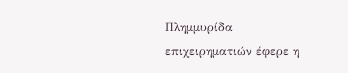Πλημμυρίδα επιχειρηματιών έφερε η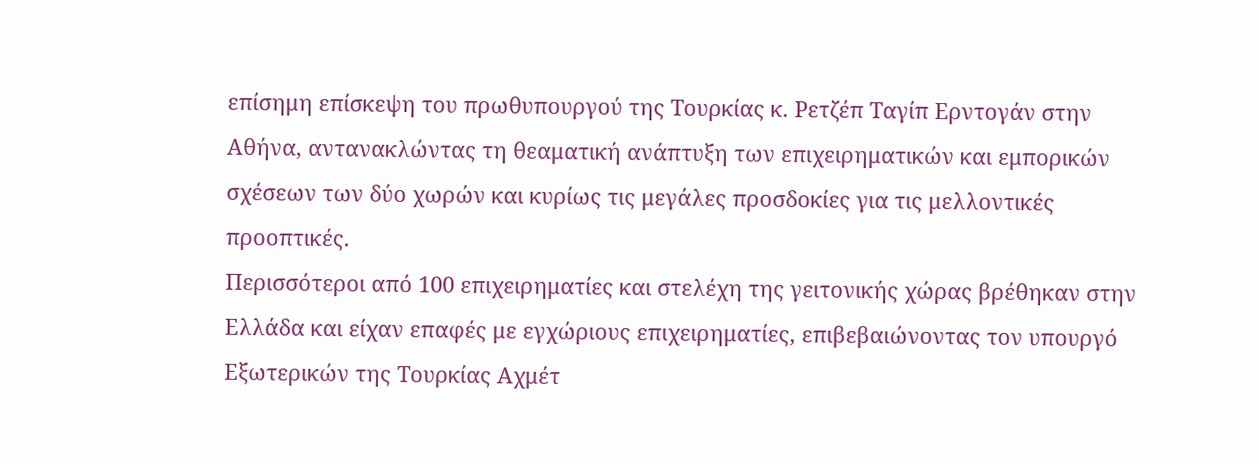επίσημη επίσκεψη του πρωθυπουργού της Τουρκίας κ. Ρετζέπ Ταγίπ Ερντογάν στην Αθήνα, αντανακλώντας τη θεαματική ανάπτυξη των επιχειρηματικών και εμπορικών σχέσεων των δύο χωρών και κυρίως τις μεγάλες προσδοκίες για τις μελλοντικές προοπτικές.
Περισσότεροι από 100 επιχειρηματίες και στελέχη της γειτονικής χώρας βρέθηκαν στην Ελλάδα και είχαν επαφές με εγχώριους επιχειρηματίες, επιβεβαιώνοντας τον υπουργό Εξωτερικών της Τουρκίας Αχμέτ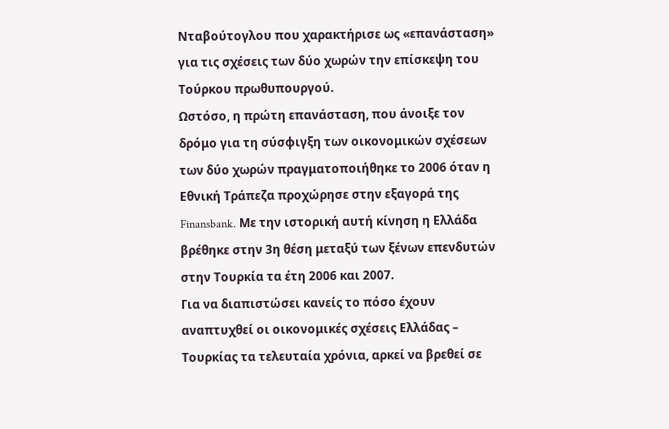Νταβούτογλου που χαρακτήρισε ως «επανάσταση» για τις σχέσεις των δύο χωρών την επίσκεψη του Τούρκου πρωθυπουργού.
Ωστόσο, η πρώτη επανάσταση, που άνοιξε τον δρόμο για τη σύσφιγξη των οικονομικών σχέσεων των δύο χωρών πραγματοποιήθηκε το 2006 όταν η Εθνική Τράπεζα προχώρησε στην εξαγορά της Finansbank. Με την ιστορική αυτή κίνηση η Ελλάδα βρέθηκε στην 3η θέση μεταξύ των ξένων επενδυτών στην Τουρκία τα έτη 2006 και 2007.
Για να διαπιστώσει κανείς το πόσο έχουν αναπτυχθεί οι οικονομικές σχέσεις Ελλάδας – Τουρκίας τα τελευταία χρόνια, αρκεί να βρεθεί σε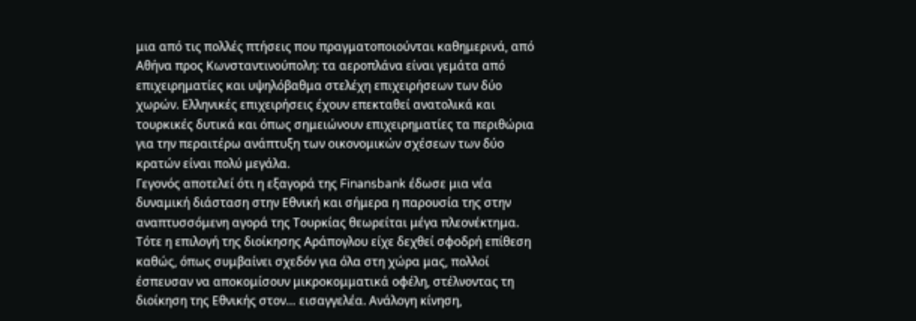μια από τις πολλές πτήσεις που πραγματοποιούνται καθημερινά, από Αθήνα προς Κωνσταντινούπολη: τα αεροπλάνα είναι γεμάτα από επιχειρηματίες και υψηλόβαθμα στελέχη επιχειρήσεων των δύο χωρών. Ελληνικές επιχειρήσεις έχουν επεκταθεί ανατολικά και τουρκικές δυτικά και όπως σημειώνουν επιχειρηματίες τα περιθώρια για την περαιτέρω ανάπτυξη των οικονομικών σχέσεων των δύο κρατών είναι πολύ μεγάλα.
Γεγονός αποτελεί ότι η εξαγορά της Finansbank έδωσε μια νέα δυναμική διάσταση στην Εθνική και σήμερα η παρουσία της στην αναπτυσσόμενη αγορά της Τουρκίας θεωρείται μέγα πλεονέκτημα. Τότε η επιλογή της διοίκησης Αράπογλου είχε δεχθεί σφοδρή επίθεση καθώς, όπως συμβαίνει σχεδόν για όλα στη χώρα μας, πολλοί έσπευσαν να αποκομίσουν μικροκομματικά οφέλη, στέλνοντας τη διοίκηση της Εθνικής στον… εισαγγελέα. Ανάλογη κίνηση,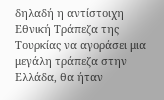δηλαδή η αντίστοιχη Εθνική Τράπεζα της Τουρκίας να αγοράσει μια μεγάλη τράπεζα στην Ελλάδα, θα ήταν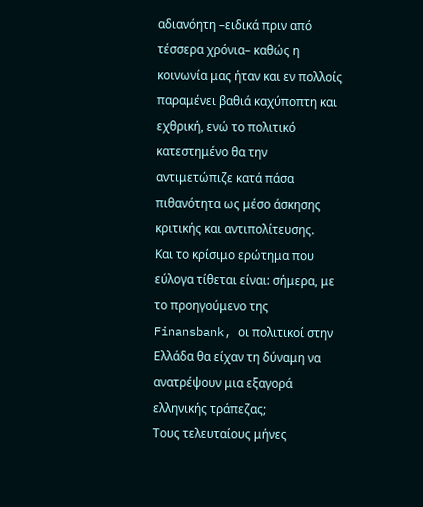αδιανόητη –ειδικά πριν από τέσσερα χρόνια– καθώς η κοινωνία μας ήταν και εν πολλοίς παραμένει βαθιά καχύποπτη και εχθρική, ενώ το πολιτικό κατεστημένο θα την αντιμετώπιζε κατά πάσα πιθανότητα ως μέσο άσκησης κριτικής και αντιπολίτευσης.
Και το κρίσιμο ερώτημα που εύλογα τίθεται είναι: σήμερα, με το προηγούμενο της Finansbank, οι πολιτικοί στην Ελλάδα θα είχαν τη δύναμη να ανατρέψουν μια εξαγορά ελληνικής τράπεζας;
Τους τελευταίους μήνες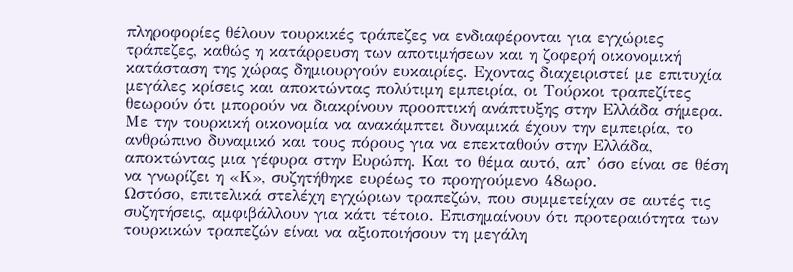πληροφορίες θέλουν τουρκικές τράπεζες να ενδιαφέρονται για εγχώριες τράπεζες, καθώς η κατάρρευση των αποτιμήσεων και η ζοφερή οικονομική κατάσταση της χώρας δημιουργούν ευκαιρίες. Εχοντας διαχειριστεί με επιτυχία μεγάλες κρίσεις και αποκτώντας πολύτιμη εμπειρία, οι Τούρκοι τραπεζίτες θεωρούν ότι μπορούν να διακρίνουν προοπτική ανάπτυξης στην Ελλάδα σήμερα. Με την τουρκική οικονομία να ανακάμπτει δυναμικά έχουν την εμπειρία, το ανθρώπινο δυναμικό και τους πόρους για να επεκταθούν στην Ελλάδα, αποκτώντας μια γέφυρα στην Ευρώπη. Και το θέμα αυτό, απ’ όσο είναι σε θέση να γνωρίζει η «Κ», συζητήθηκε ευρέως το προηγούμενο 48ωρο.
Ωστόσο, επιτελικά στελέχη εγχώριων τραπεζών, που συμμετείχαν σε αυτές τις συζητήσεις, αμφιβάλλουν για κάτι τέτοιο. Επισημαίνουν ότι προτεραιότητα των τουρκικών τραπεζών είναι να αξιοποιήσουν τη μεγάλη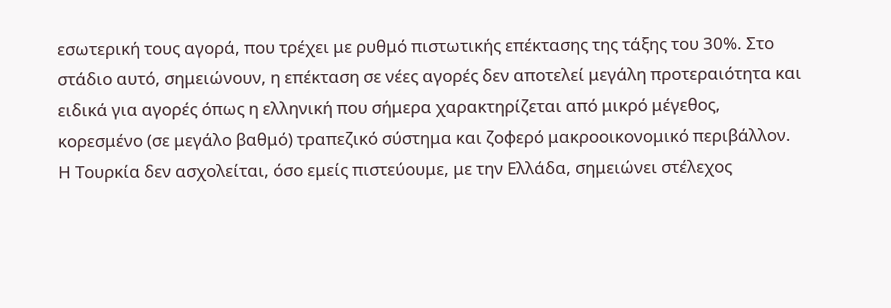εσωτερική τους αγορά, που τρέχει με ρυθμό πιστωτικής επέκτασης της τάξης του 30%. Στο στάδιο αυτό, σημειώνουν, η επέκταση σε νέες αγορές δεν αποτελεί μεγάλη προτεραιότητα και ειδικά για αγορές όπως η ελληνική που σήμερα χαρακτηρίζεται από μικρό μέγεθος, κορεσμένο (σε μεγάλο βαθμό) τραπεζικό σύστημα και ζοφερό μακροοικονομικό περιβάλλον. Η Τουρκία δεν ασχολείται, όσο εμείς πιστεύουμε, με την Ελλάδα, σημειώνει στέλεχος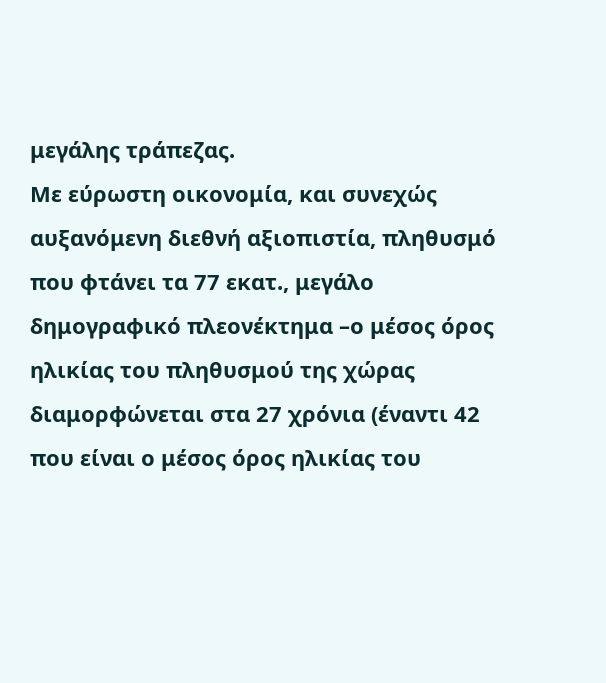μεγάλης τράπεζας.
Με εύρωστη οικονομία, και συνεχώς αυξανόμενη διεθνή αξιοπιστία, πληθυσμό που φτάνει τα 77 εκατ., μεγάλο δημογραφικό πλεονέκτημα –ο μέσος όρος ηλικίας του πληθυσμού της χώρας διαμορφώνεται στα 27 χρόνια (έναντι 42 που είναι ο μέσος όρος ηλικίας του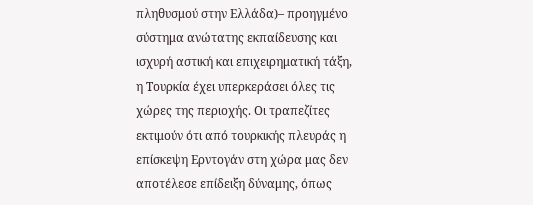πληθυσμού στην Ελλάδα)– προηγμένο σύστημα ανώτατης εκπαίδευσης και ισχυρή αστική και επιχειρηματική τάξη, η Τουρκία έχει υπερκεράσει όλες τις χώρες της περιοχής. Οι τραπεζίτες εκτιμούν ότι από τουρκικής πλευράς η επίσκεψη Ερντογάν στη χώρα μας δεν αποτέλεσε επίδειξη δύναμης, όπως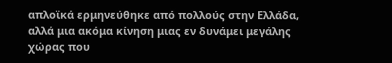απλοϊκά ερμηνεύθηκε από πολλούς στην Ελλάδα, αλλά μια ακόμα κίνηση μιας εν δυνάμει μεγάλης χώρας που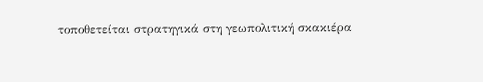τοποθετείται στρατηγικά στη γεωπολιτική σκακιέρα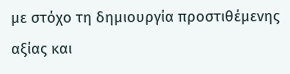με στόχο τη δημιουργία προστιθέμενης αξίας και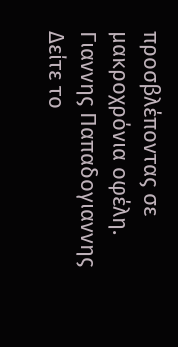προσβλέποντας σε μακροχρόνια οφέλη.
Γιαννης Παπαδογιαννης
Δείτε το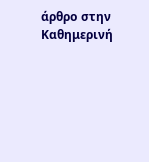άρθρο στην Καθημερινή